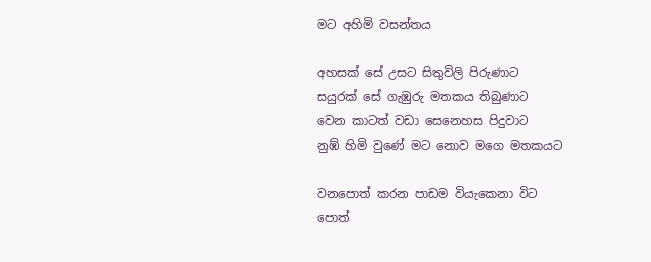මට අහිමි වසන්තය

අහසක් සේ උසට සිතුවිලි පිරුණාට
සයුරක් සේ ගැඹුරු මතකය තිබුණාට
වෙන කාටත් වඩා සෙනෙහස පිදුවාට
නුඹ් හිමි වුණේ මට නොව මගෙ මතකයට

වනපොත් කරන පාඩම වියැකෙනා විට
පොත්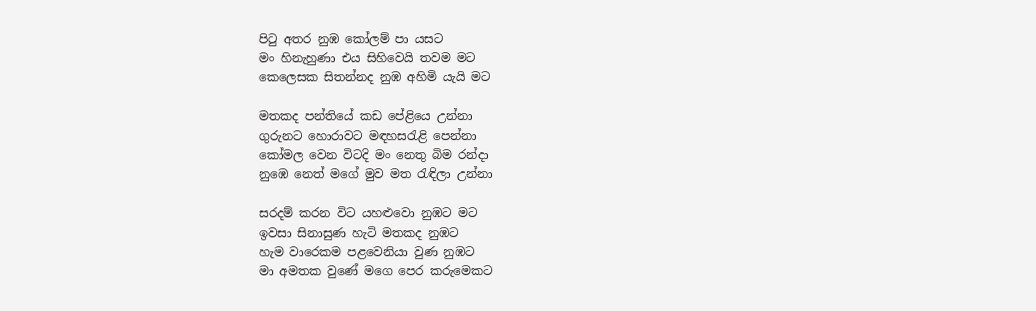පිටු අතර නුඹ කෝලම් පා යසට
මං හිනැහුණා එය සිහිවෙයි තවම මට
කෙලෙසක සිතන්නද නුඹ අහිමි යැයි මට

මතකද පන්තියේ කඩ පේළියෙ උන්නා
ගුරුනට හොරාවට මඳහසරැළි පෙන්නා
කෝමල වෙන විටදි මං නෙතු බිම රන්දා
නුඹෙ නෙත් මගේ මුව මත රැඳිලා උන්නා

සරදම් කරන විට යහළුවො නුඹට මට
ඉවසා සිනාසුණ හැටි මතකද නුඹට
හැම වාරෙකම පළවෙනියා වුණ නුඹට
මා අමතක වුණේ මගෙ පෙර කරුමෙකට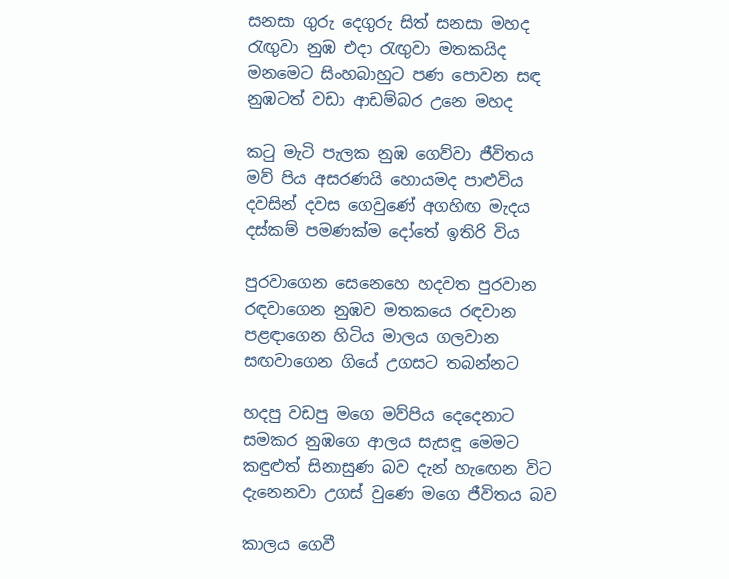සනසා ගුරු දෙගුරු සිත් සනසා මහද
රැඟුවා නුඹ එදා රැඟුවා මතකයිද
මනමෙට සිංහබාහුට පණ පොවන සඳ
නුඹටත් වඩා ආඩම්බර උනෙ මහද

කටු මැටි පැලක නුඹ ගෙව්වා ජීවිතය
මව් පිය අසරණයි හොයමද පාළුවිය
දවසින් දවස ගෙවුණේ අගහිඟ මැදය
දස්කම් පමණක්ම දෝතේ ඉතිරි විය

පුරවාගෙන සෙනෙහෙ හදවත පුරවාන
රඳවාගෙන නුඹව මතකයෙ රඳවාන
පළඳාගෙන හිටිය මාලය ගලවාන
සඟවාගෙන ගියේ උගසට තබන්නට

හදපු වඩපු මගෙ මව්පිය දෙදෙනාට
සමකර නුඹගෙ ආලය සැසඳූ මෙමට
කඳුළුත් සිනාසුණ බව දැන් හැඟෙන විට
දැනෙනවා උගස් වුණෙ මගෙ ජීවිතය බව

කාලය ගෙවී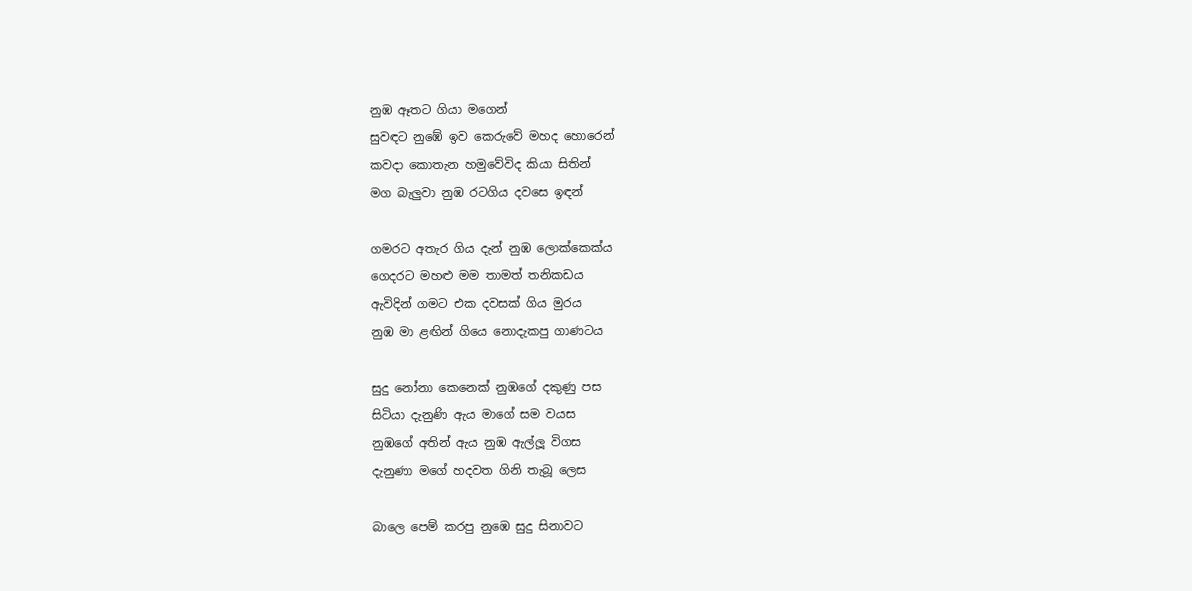නුඹ ඈතට ගියා මගෙන්
සුවඳට නුඹේ ඉව කෙරුවේ මහද හොරෙන්
කවදා කොතැන හමුවේවිද කියා සිතින්
මග බැලුවා නුඹ රටගිය දවසෙ ඉඳන්

ගමරට අතැර ගිය දැන් නුඹ ලොක්කෙක්ය
ගෙදරට මහළු මම තාමත් තනිකඩය
ඇවිදින් ගමට එක දවසක් ගිය මුරය
නුඹ මා ළඟින් ගියෙ නොදැකපු ගාණටය

සුදු නෝනා කෙනෙක් නුඹගේ දකුණු පස
සිටියා දැනුණි ඇය මාගේ සම වයස
නුඹගේ අතින් ඇය නුඹ ඇල්ලූ විගස
දැනුණා මගේ හදවත ගිනි තැබූ ලෙස

බාලෙ පෙම් කරපු නුඹෙ සුදු සිනාවට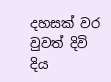දහසක් වර වුවත් දිවි දිය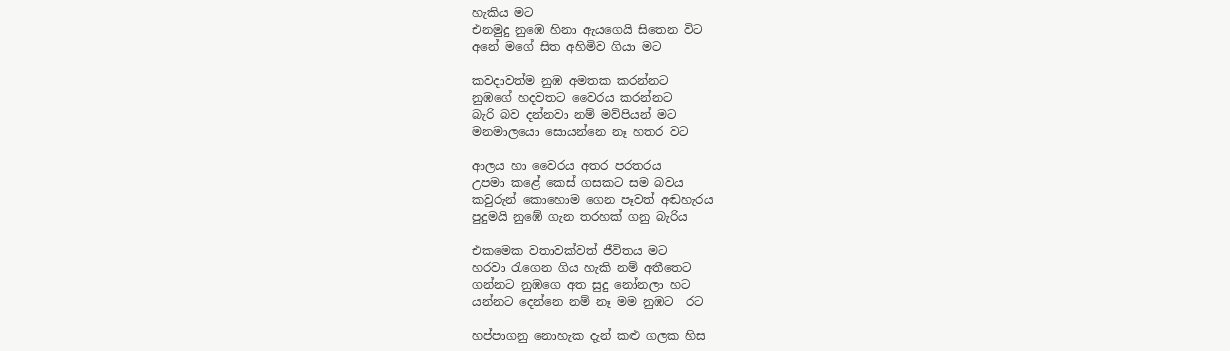හැකිය මට
එනමුදු නුඹෙ හිනා ඇයගෙයි සිතෙන විට
අනේ මගේ සිත අහිමිව ගියා මට

කවදාවත්ම නුඹ අමතක කරන්නට
නුඹගේ හදවතට වෛරය කරන්නට
බැරි බව දන්නවා නම් මව්පියන් මට
මනමාලයො සොයන්නෙ නෑ හතර වට

ආලය හා වෛරය අතර පරතරය
උපමා කළේ කෙස් ගසකට සම බවය
කවුරුන් කොහොම ගෙන පෑවත් අඬහැරය
පුදුමයි නුඹේ ගැන තරහක් ගනු බැරිය

එකමෙක වතාවක්වත් ජීවිතය මට
හරවා රැගෙන ගිය හැකි නම් අතීතෙට
ගන්නට නුඹගෙ අත සුදු නෝනලා හට
යන්නට දෙන්නෙ නම් නෑ මම නුඹට  රට

හප්පාගනු නොහැක දැන් කළු ගලක හිස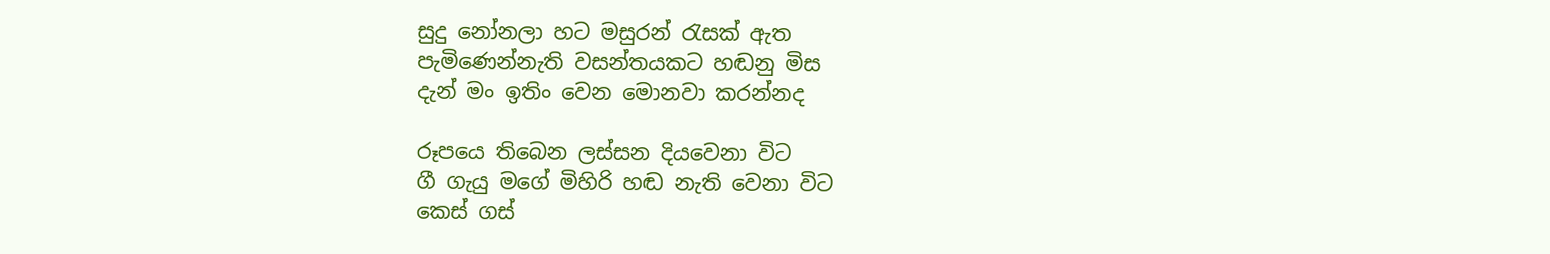සුදු නෝනලා හට මසුරන් රැසක් ඇත
පැමිණෙන්නැති වසන්තයකට හඬනු මිස
දැන් මං ඉතිං වෙන මොනවා කරන්නද

රූපයෙ තිබෙන ලස්සන දියවෙනා විට
ගී ගැයු මගේ මිහිරි හඬ නැති වෙනා විට
කෙස් ගස්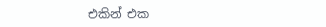එකින් එක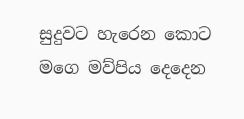සුදුවට හැරෙන කොට
මගෙ මව්පිය දෙදෙන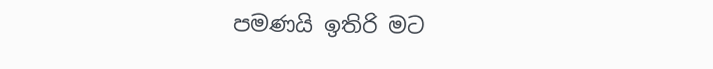පමණයි ඉතිරි මට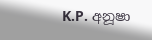K.P. අනූෂා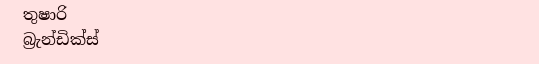තුෂාරි
බ්‍රැන්ඩික්ස්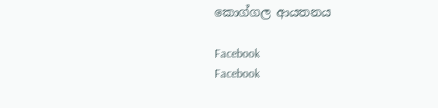කොග්ගල ආයතනය

Facebook
Facebook